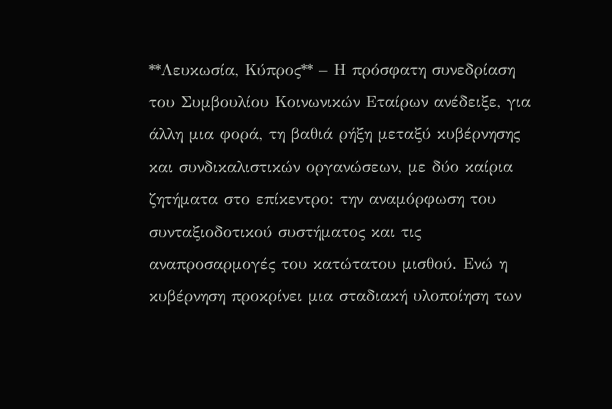**Λευκωσία, Κύπρος** – Η πρόσφατη συνεδρίαση του Συμβουλίου Κοινωνικών Εταίρων ανέδειξε, για άλλη μια φορά, τη βαθιά ρήξη μεταξύ κυβέρνησης και συνδικαλιστικών οργανώσεων, με δύο καίρια ζητήματα στο επίκεντρο: την αναμόρφωση του συνταξιοδοτικού συστήματος και τις αναπροσαρμογές του κατώτατου μισθού. Ενώ η κυβέρνηση προκρίνει μια σταδιακή υλοποίηση των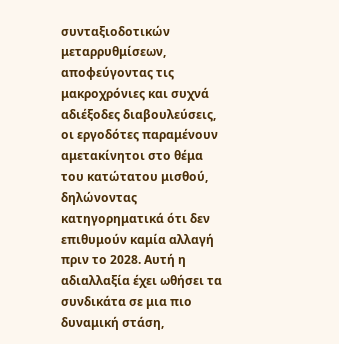συνταξιοδοτικών μεταρρυθμίσεων, αποφεύγοντας τις μακροχρόνιες και συχνά αδιέξοδες διαβουλεύσεις, οι εργοδότες παραμένουν αμετακίνητοι στο θέμα του κατώτατου μισθού, δηλώνοντας κατηγορηματικά ότι δεν επιθυμούν καμία αλλαγή πριν το 2028. Αυτή η αδιαλλαξία έχει ωθήσει τα συνδικάτα σε μια πιο δυναμική στάση,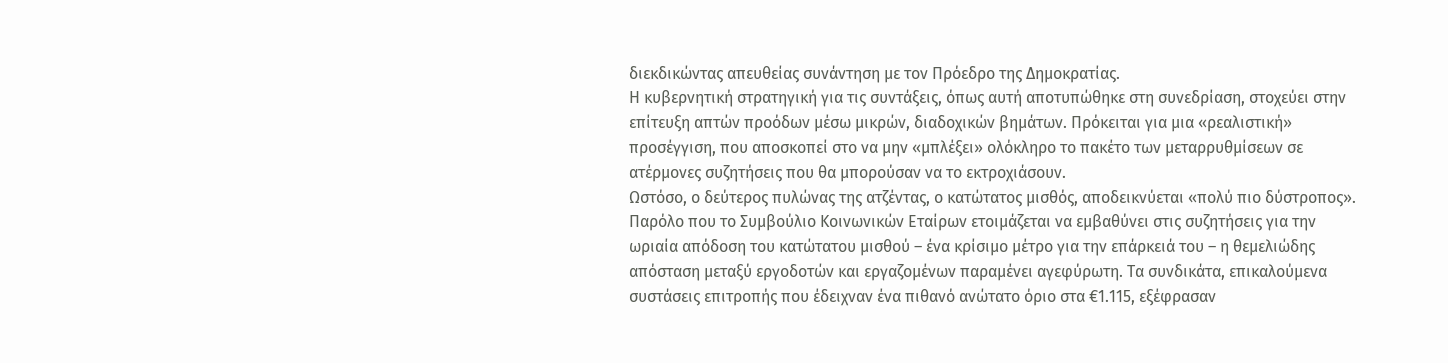διεκδικώντας απευθείας συνάντηση με τον Πρόεδρο της Δημοκρατίας.
Η κυβερνητική στρατηγική για τις συντάξεις, όπως αυτή αποτυπώθηκε στη συνεδρίαση, στοχεύει στην επίτευξη απτών προόδων μέσω μικρών, διαδοχικών βημάτων. Πρόκειται για μια «ρεαλιστική» προσέγγιση, που αποσκοπεί στο να μην «μπλέξει» ολόκληρο το πακέτο των μεταρρυθμίσεων σε ατέρμονες συζητήσεις που θα μπορούσαν να το εκτροχιάσουν.
Ωστόσο, ο δεύτερος πυλώνας της ατζέντας, ο κατώτατος μισθός, αποδεικνύεται «πολύ πιο δύστροπος». Παρόλο που το Συμβούλιο Κοινωνικών Εταίρων ετοιμάζεται να εμβαθύνει στις συζητήσεις για την ωριαία απόδοση του κατώτατου μισθού – ένα κρίσιμο μέτρο για την επάρκειά του – η θεμελιώδης απόσταση μεταξύ εργοδοτών και εργαζομένων παραμένει αγεφύρωτη. Τα συνδικάτα, επικαλούμενα συστάσεις επιτροπής που έδειχναν ένα πιθανό ανώτατο όριο στα €1.115, εξέφρασαν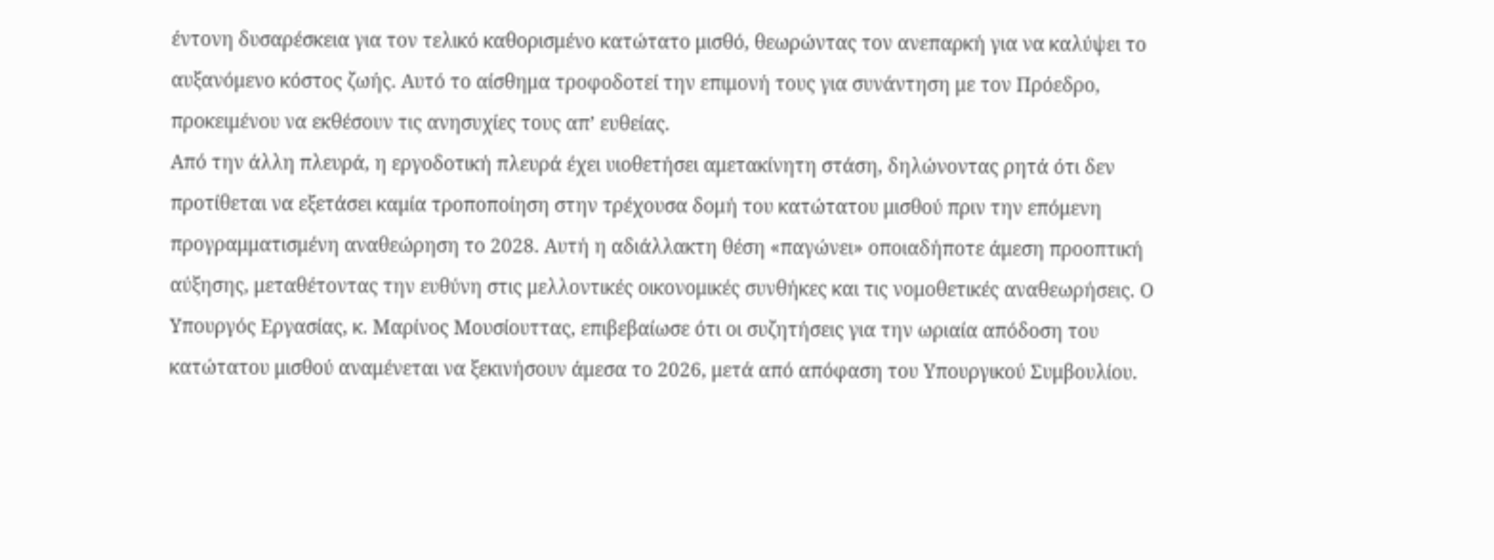έντονη δυσαρέσκεια για τον τελικό καθορισμένο κατώτατο μισθό, θεωρώντας τον ανεπαρκή για να καλύψει το αυξανόμενο κόστος ζωής. Αυτό το αίσθημα τροφοδοτεί την επιμονή τους για συνάντηση με τον Πρόεδρο, προκειμένου να εκθέσουν τις ανησυχίες τους απ’ ευθείας.
Από την άλλη πλευρά, η εργοδοτική πλευρά έχει υιοθετήσει αμετακίνητη στάση, δηλώνοντας ρητά ότι δεν προτίθεται να εξετάσει καμία τροποποίηση στην τρέχουσα δομή του κατώτατου μισθού πριν την επόμενη προγραμματισμένη αναθεώρηση το 2028. Αυτή η αδιάλλακτη θέση «παγώνει» οποιαδήποτε άμεση προοπτική αύξησης, μεταθέτοντας την ευθύνη στις μελλοντικές οικονομικές συνθήκες και τις νομοθετικές αναθεωρήσεις. Ο Υπουργός Εργασίας, κ. Μαρίνος Μουσίουττας, επιβεβαίωσε ότι οι συζητήσεις για την ωριαία απόδοση του κατώτατου μισθού αναμένεται να ξεκινήσουν άμεσα το 2026, μετά από απόφαση του Υπουργικού Συμβουλίου.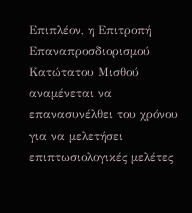Επιπλέον, η Επιτροπή Επαναπροσδιορισμού Κατώτατου Μισθού αναμένεται να επανασυνέλθει του χρόνου για να μελετήσει επιπτωσιολογικές μελέτες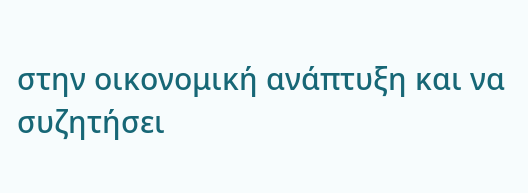στην οικονομική ανάπτυξη και να συζητήσει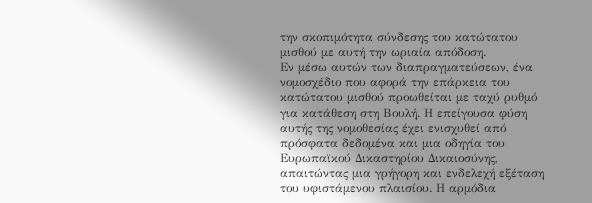την σκοπιμότητα σύνδεσης του κατώτατου μισθού με αυτή την ωριαία απόδοση.
Εν μέσω αυτών των διαπραγματεύσεων, ένα νομοσχέδιο που αφορά την επάρκεια του κατώτατου μισθού προωθείται με ταχύ ρυθμό για κατάθεση στη Βουλή. Η επείγουσα φύση αυτής της νομοθεσίας έχει ενισχυθεί από πρόσφατα δεδομένα και μια οδηγία του Ευρωπαϊκού Δικαστηρίου Δικαιοσύνης, απαιτώντας μια γρήγορη και ενδελεχή εξέταση του υφιστάμενου πλαισίου. Η αρμόδια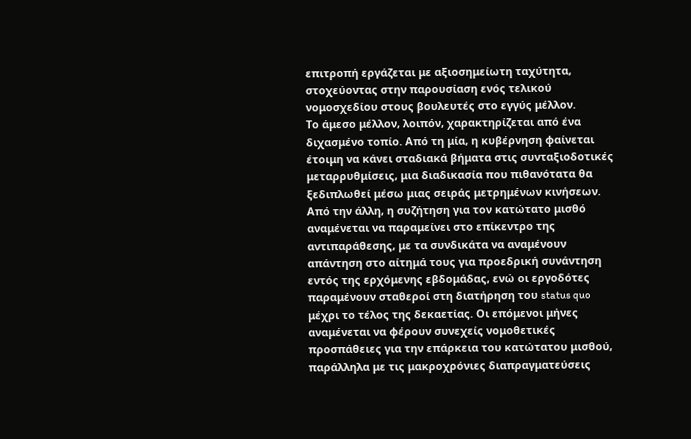επιτροπή εργάζεται με αξιοσημείωτη ταχύτητα, στοχεύοντας στην παρουσίαση ενός τελικού νομοσχεδίου στους βουλευτές στο εγγύς μέλλον.
Το άμεσο μέλλον, λοιπόν, χαρακτηρίζεται από ένα διχασμένο τοπίο. Από τη μία, η κυβέρνηση φαίνεται έτοιμη να κάνει σταδιακά βήματα στις συνταξιοδοτικές μεταρρυθμίσεις, μια διαδικασία που πιθανότατα θα ξεδιπλωθεί μέσω μιας σειράς μετρημένων κινήσεων. Από την άλλη, η συζήτηση για τον κατώτατο μισθό αναμένεται να παραμείνει στο επίκεντρο της αντιπαράθεσης, με τα συνδικάτα να αναμένουν απάντηση στο αίτημά τους για προεδρική συνάντηση εντός της ερχόμενης εβδομάδας, ενώ οι εργοδότες παραμένουν σταθεροί στη διατήρηση του status quo μέχρι το τέλος της δεκαετίας. Οι επόμενοι μήνες αναμένεται να φέρουν συνεχείς νομοθετικές προσπάθειες για την επάρκεια του κατώτατου μισθού, παράλληλα με τις μακροχρόνιες διαπραγματεύσεις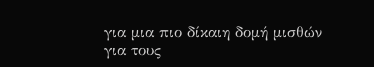για μια πιο δίκαιη δομή μισθών για τους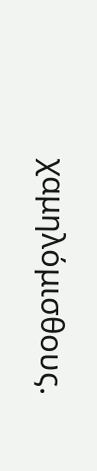χαμηλόμισθους.